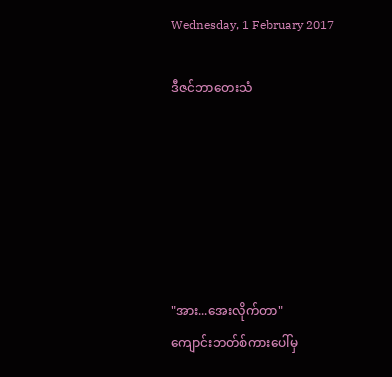Wednesday, 1 February 2017

ဒီဇင်ဘာတေးသံ






"အား...အေးလိုက်တာ"
ကျောင်းဘတ်စ်ကားပေါ်မှ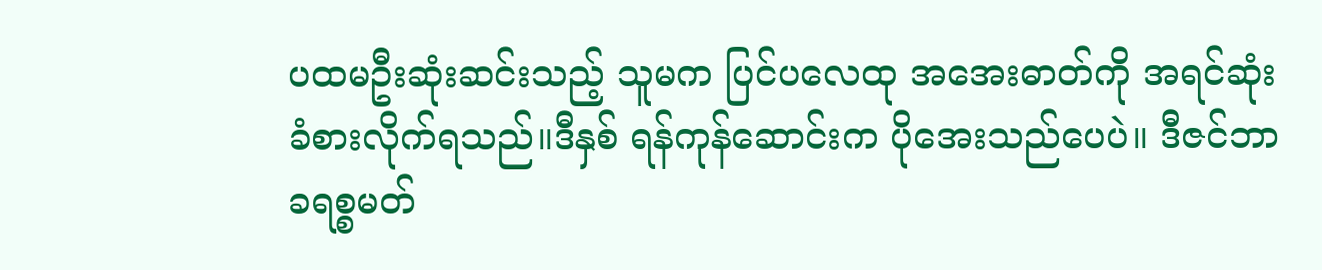ပထမဦးဆုံးဆင်းသည့် သူမက ပြင်ပလေထု အအေးဓာတ်ကို အရင်ဆုံး ခံစားလိုက်ရသည်။ဒီနှစ် ရန်ကုန်ဆောင်းက ပိုအေးသည်ပေပဲ။ ဒီဇင်ဘာ ခရစ္စမတ်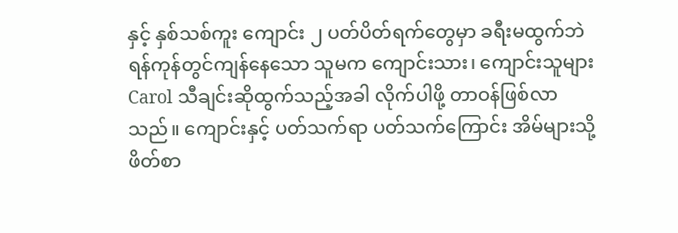နှင့် နှစ်သစ်ကူး ကျောင်း ၂ ပတ်ပိတ်ရက်တွေမှာ ခရီးမထွက်ဘဲ ရန်ကုန်တွင်ကျန်နေသော သူမက ကျောင်းသား၊ ကျောင်းသူများ Carol သီချင်းဆိုထွက်သည့်အခါ လိုက်ပါဖို့ တာဝန်ဖြစ်လာသည်။ ကျောင်းနှင့် ပတ်သက်ရာ ပတ်သက်ကြောင်း အိမ်များသို့ ဖိတ်စာ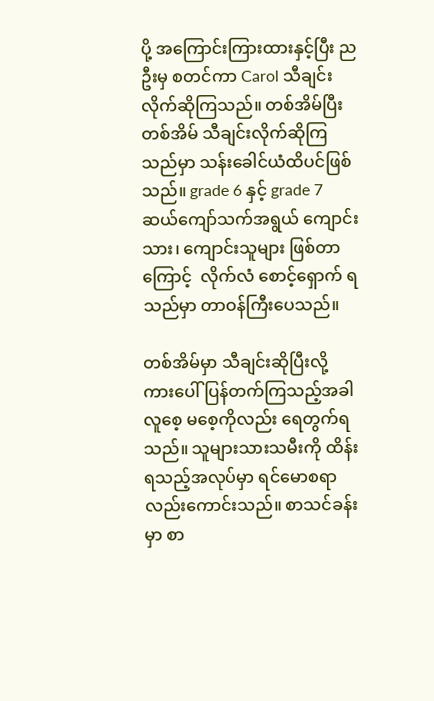ပို့ အကြောင်းကြားထားနှင့်ပြီး ညဦးမှ စတင်ကာ Carol သီချင်းလိုက်ဆိုကြသည်။ တစ်အိမ်ပြီး တစ်အိမ် သီချင်းလိုက်ဆိုကြသည်မှာ သန်းခေါင်ယံထိပင်ဖြစ်သည်။ grade 6 နှင့် grade 7 ဆယ်ကျော်သက်အရွယ် ကျောင်းသား၊ ကျောင်းသူများ ဖြစ်တာကြောင့်  လိုက်လံ စောင့်ရှောက် ရသည်မှာ တာဝန်ကြီးပေသည်။

တစ်အိမ်မှာ သီချင်းဆိုပြီးလို့ ကားပေါ်ပြန်တက်ကြသည့်အခါ လူစေ့ မစေ့ကိုလည်း ရေတွက်ရသည်။ သူများသားသမီးကို ထိန်းရသည့်အလုပ်မှာ ရင်မောစရာလည်းကောင်းသည်။ စာသင်ခန်းမှာ စာ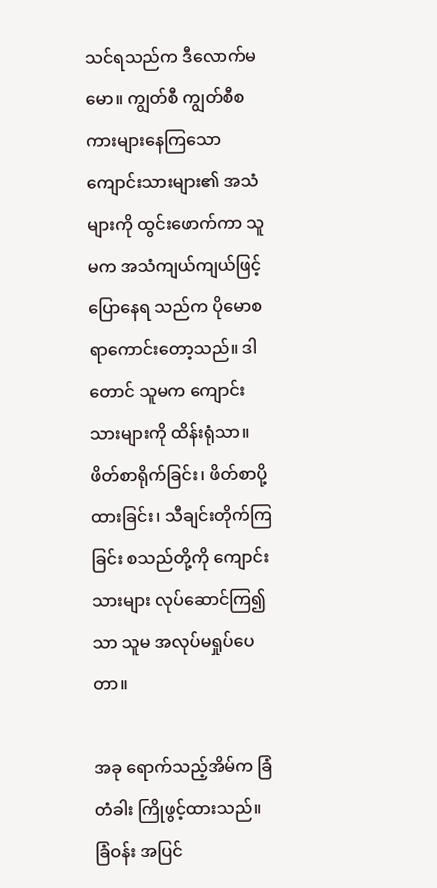သင်ရသည်က ဒီလောက်မမော။ ကျွတ်စီ ကျွတ်စီစကားများနေကြသော ကျောင်းသားများ၏ အသံများကို ထွင်းဖောက်ကာ သူမက အသံကျယ်ကျယ်ဖြင့် ပြောနေရ သည်က ပိုမောစရာကောင်းတော့သည်။ ဒါတောင် သူမက ကျောင်းသားများကို ထိန်းရုံသာ။ ဖိတ်စာရိုက်ခြင်း၊ ဖိတ်စာပို့ထားခြင်း၊ သီချင်းတိုက်ကြခြင်း စသည်တို့ကို ကျောင်းသားများ လုပ်ဆောင်ကြ၍သာ သူမ အလုပ်မရှုပ်ပေတာ။

အခု ရောက်သည့်အိမ်က ခြံတံခါး ကြိုဖွင့်ထားသည်။ ခြံဝန်း အပြင်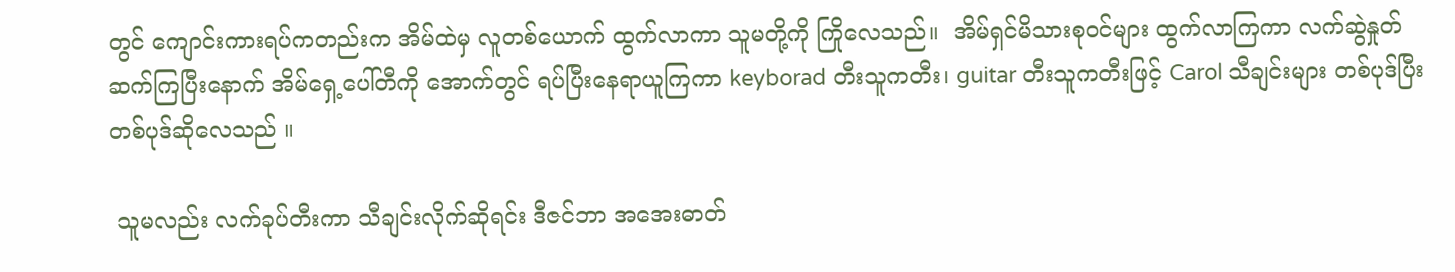တွင် ကျောင်းကားရပ်ကတည်းက အိမ်ထဲမှ လူတစ်ယောက် ထွက်လာကာ သူမတို့ကို ကြိုလေသည်။  အိမ်ရှင်မိသားစုဝင်များ ထွက်လာကြကာ လက်ဆွဲနှုတ်ဆက်ကြပြီးနောက် အိမ်ရှေ့ပေါ်တီကို အောက်တွင် ရပ်ပြီးနေရာယူကြကာ keyborad တီးသူကတီး၊ guitar တီးသူကတီးဖြင့် Carol သီချင်းများ တစ်ပုဒ်ပြီးတစ်ပုဒ်ဆိုလေသည် ။

 သူမလည်း လက်ခုပ်တီးကာ သီချင်းလိုက်ဆိုရင်း ဒီဇင်ဘာ အအေးဓာတ်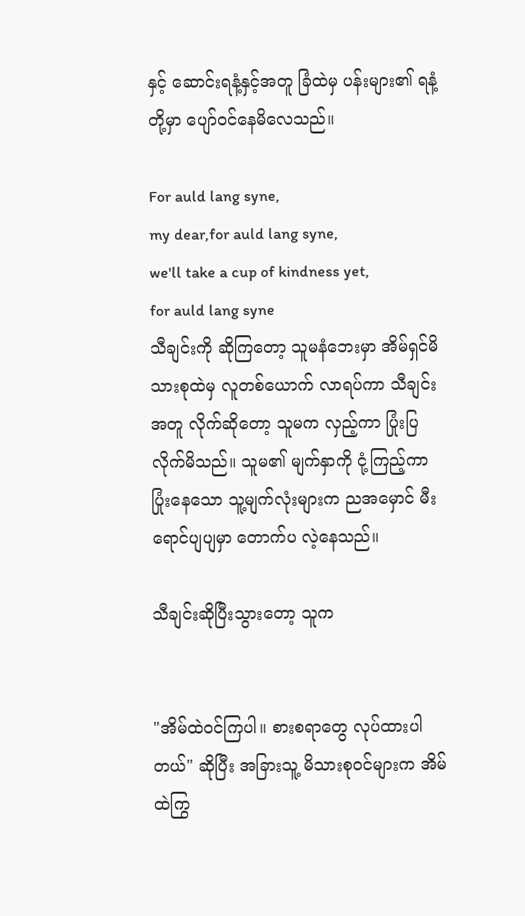နှင့် ဆောင်းရနံ့နှင့်အတူ ခြံထဲမှ ပန်းများ၏ ရနံ့တို့မှာ ပျော်ဝင်နေမိလေသည်။

For auld lang syne,
my dear,for auld lang syne,
we'll take a cup of kindness yet,
for auld lang syne
သီချင်းကို ဆိုကြတော့ သူမနံဘေးမှာ အိမ်ရှင်မိသားစုထဲမှ လူတစ်ယောက် လာရပ်ကာ သီချင်းအတူ လိုက်ဆိုတော့ သူမက လှည့်ကာ ပြုံးပြလိုက်မိသည်။ သူမ၏ မျက်နှာကို ငုံ့ကြည့်ကာ ပြုံးနေသော သူ့မျက်လုံးများက ညအမှောင် မီးရောင်ပျပျမှာ တောက်ပ လဲ့နေသည်။

သီချင်းဆိုပြီးသွားတော့ သူက


"အိမ်ထဲဝင်ကြပါ။ စားစရာတွေ လုပ်ထားပါတယ်" ဆိုပြီး အခြားသူ့ မိသားစုဝင်များက အိမ်ထဲကြွ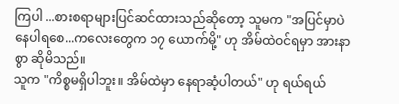ကြပါ ...စားစရာများပြင်ဆင်ထားသည်ဆိုတော့ သူမက "အပြင်မှာပဲ နေပါရစေ...ကလေးတွေက ၁၇ ယောက်မို့" ဟု အိမ်ထဲဝင်ရမှာ အားနာစွာ ဆိုမိသည်။
သူက "ကိစ္စမရှိပါဘူး။ အိမ်ထဲမှာ နေရာဆံ့ပါတယ်" ဟု ရယ်ရယ်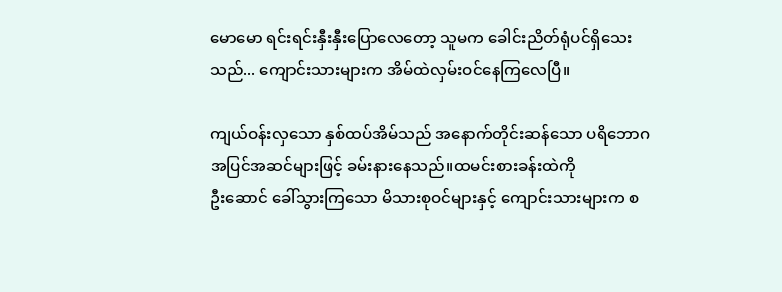မောမော ရင်းရင်းနှီးနှီးပြောလေတော့ သူမက ခေါင်းညိတ်ရုံပင်ရှိသေးသည်... ကျောင်းသားများက အိမ်ထဲလှမ်းဝင်နေကြလေပြီ။

ကျယ်ဝန်းလှသော နှစ်ထပ်အိမ်သည် အနောက်တိုင်းဆန်သော ပရိဘောဂ အပြင်အဆင်များဖြင့် ခမ်းနားနေသည်။ထမင်းစားခန်းထဲကို
ဦးဆောင် ခေါ်သွားကြသော မိသားစုဝင်များနှင့် ကျောင်းသားများက စ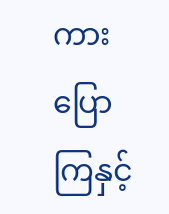ကားပြောကြနှင့်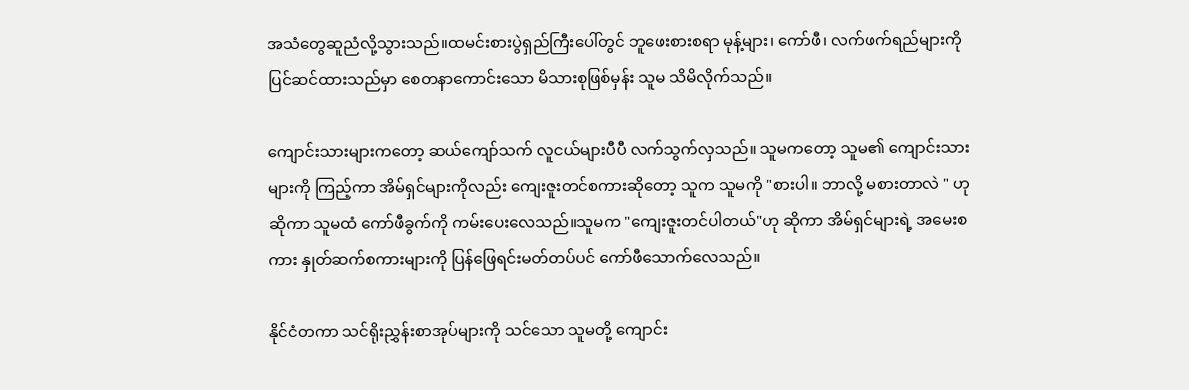အသံတွေဆူညံလို့သွားသည်။ထမင်းစားပွဲရှည်ကြီးပေါ်တွင် ဘူဖေးစားစရာ မုန့်များ၊ ကော်ဖီ၊ လက်ဖက်ရည်များကို ပြင်ဆင်ထားသည်မှာ စေတနာကောင်းသော မိသားစုဖြစ်မှန်း သူမ သိမိလိုက်သည်။

ကျောင်းသားများကတော့ ဆယ်ကျော်သက် လူငယ်များပီပီ လက်သွက်လှသည်။ သူမကတော့ သူမ၏ ကျောင်းသားများကို ကြည့်ကာ အိမ်ရှင်များကိုလည်း ကျေးဇူးတင်စကားဆိုတော့ သူက သူမကို "စားပါ။ ဘာလို့ မစားတာလဲ " ဟုဆိုကာ သူမထံ ကော်ဖီခွက်ကို ကမ်းပေးလေသည်။သူမက "ကျေးဇူးတင်ပါတယ်"ဟု ဆိုကာ အိမ်ရှင်များရဲ့ အမေးစကား နှုတ်ဆက်စကားများကို ပြန်ဖြေရင်းမတ်တပ်ပင် ကော်ဖီသောက်လေသည်။

နိုင်ငံတကာ သင်ရိုးညွှန်းစာအုပ်များကို သင်သော သူမတို့ ကျောင်း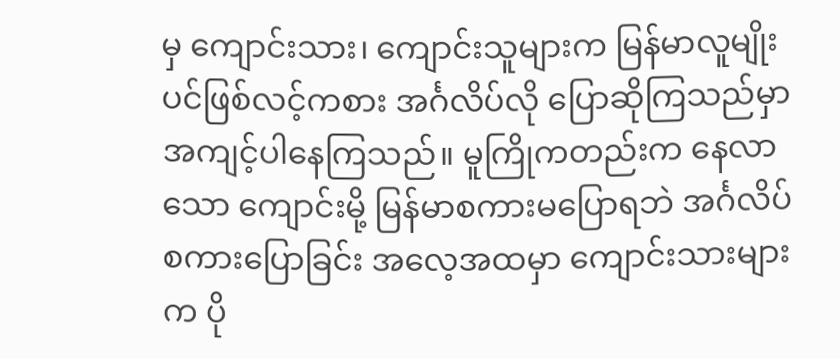မှ ကျောင်းသား၊ ကျောင်းသူများက မြန်မာလူမျိုးပင်ဖြစ်လင့်ကစား အင်္ဂလိပ်လို ပြောဆိုကြသည်မှာ အကျင့်ပါနေကြသည်။ မူကြိုကတည်းက နေလာသော ကျောင်းမို့ မြန်မာစကားမပြောရဘဲ အင်္ဂလိပ်စကားပြောခြင်း အလေ့အထမှာ ကျောင်းသားများက ပို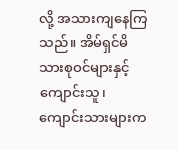လို့ အသားကျနေကြသည်။ အိမ်ရှင်မိသားစုဝင်များနှင့် ကျောင်းသူ၊ ကျောင်းသားများက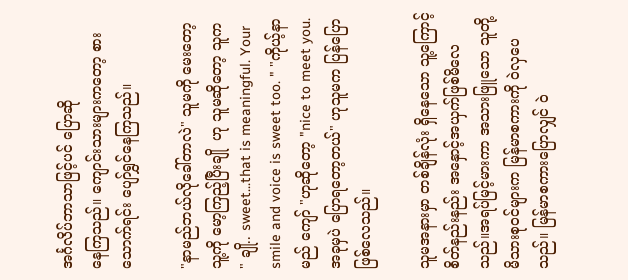အင်္ဂလိပ်ဘာသာဖြင့်ပင် ပြောဆို
နေကြသည်။ ကျောင်းသားများကတော့ စားသောက်ရင်း ပျော်ရွှင်နေကြသည်။

"နာမည်ဘယ်လိုခေါ်တာလဲ" သူမကို မေးတော့ သူ့ကို မော့ကြည့်ပြီးချို  ဟု သူမဆိုတော့ သူက
" ချို.. sweet...that is meaningful. Your smile and voice is sweet too. " "ကိုယ့်နာမည် ကျော် "ဟုဆိုတော့ "nice to meet you. အခုမှပဲ ပြောရတော့တယ်" ဟုသူမက ပြန်ပြောဖြစ်လေသည်။

သူမအနားမှာ တစ်ချိန်လုံး ရှိနေသော သူ့ကြောင့် စိတ်နည်းနည်း အနှောင့်အယှက်ဖြစ်မိလေသည်။အရပ်မြင့်မားကာ အသားဖြူသော သူတို့မိသားစုဝင်များက မြန်မာစကားကို ဝဲလှပေသည်။ မြန်မာစကားပြောလျှင် ဝဲ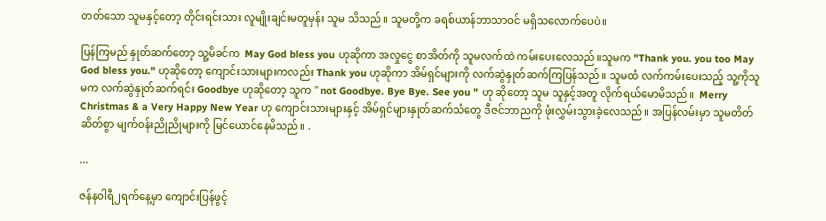တတ်သော သူမနှင့်တော့ တိုင်းရင်းသား လူမျိုးချင်းမတူမှန်း သူမ သိသည်။ သူမတို့က ခရစ်ယာန်ဘာသာဝင် မရှိသလောက်ပေပဲ။

ပြန်ကြမည် နှုတ်ဆက်တော့ သူ့မိခင်က  May God bless you ဟုဆိုကာ အလှုငွေ စာအိတ်ကို သူမလက်ထဲ ကမ်းပေးလေသည်။သူမက "Thank you. you too May God bless you." ဟုဆိုတော့ ကျောင်းသားများကလည်း Thank you ဟုဆိုကာ အိမ်ရှင်များကို လက်ဆွဲနှုတ်ဆက်ကြပြန်သည်။ သူမထံ လက်ကမ်းပေးသည့် သူ့ကိုသူမက လက်ဆွဲနှုတ်ဆက်ရင်း Goodbye ဟုဆိုတော့ သူက " not Goodbye. Bye Bye. See you " ဟု ဆိုတော့ သူမ သူနှင့်အတူ လိုက်ရယ်မောမိသည်။  Merry Christmas & a Very Happy New Year ဟု ကျောင်းသားများနှင့် အိမ်ရှင်များနှုတ်ဆက်သံတွေ ဒီဇင်ဘာညကို ဖုံးလွှမ်းသွားခဲ့လေသည်။ အပြန်လမ်းမှာ သူမတိတ်ဆိတ်စွာ မျက်ဝန်းညိုညိုများကို မြင်ယောင်နေမိသည်။ .

...

ဇန်နဝါရီ၂ရက်နေ့မှာ ကျောင်းပြန်ဖွင့်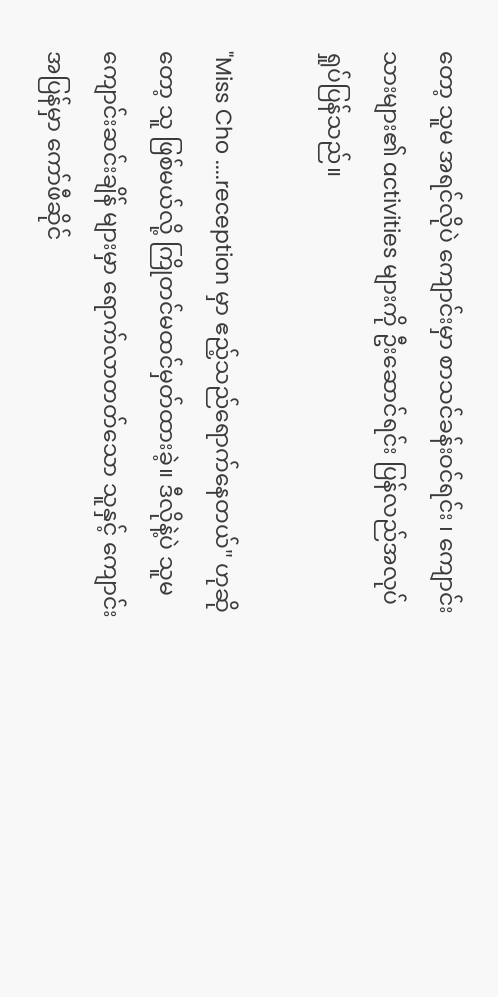တော့ သူမ အရင်လိုပဲ ကျောင်းမှာ စာသင်ခန်းဝင်ရင်း ၊ ကျောင်းသားများ၏ activities များကို ဦးဆောင်ရင်း ပြန်လည်အလုပ်ရှုပ်ပြန်သည်။

"Miss Cho ....reception မှာ ဧည့်သည်ရောက်နေတယ်" ဟုဆိုတော့ သူ ဖြစ်မယ်လို့ ကြိုတင်မထင်မှတ်ထားခဲ့။ ဒီလိုနဲ့ပဲ သူမကျောင်းဆင်းချိန် များမှာ ရောက်လာတတ်သော သူနှင့် ကျောင်းအပြန်မှာ ကော်ဖီဆိုင်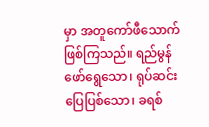မှာ အတူကော်ဖီသောက်ဖြစ်ကြသည်။ ရည်မွန်ဖော်ရွေသော၊ ရုပ်ဆင်း ပြေပြစ်သော၊ ခရစ်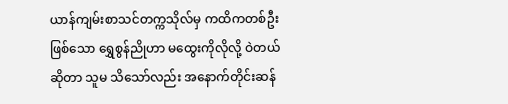ယာန်ကျမ်းစာသင်တက္ကသိုလ်မှ ကထိကတစ်ဦးဖြစ်သော ရွှေစွန်ညိုဟာ မထွေးကိုလိုလို့ ဝဲတယ်ဆိုတာ သူမ သိသော်လည်း အနောက်တိုင်းဆန်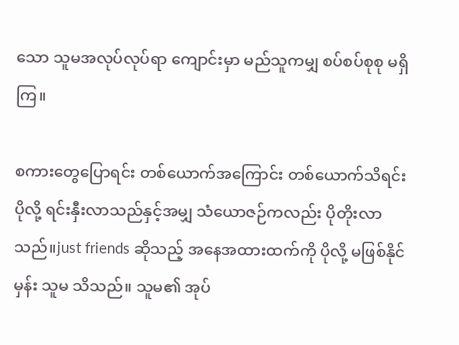သော သူမအလုပ်လုပ်ရာ ကျောင်းမှာ မည်သူကမျှ စပ်စပ်စုစု မရှိကြ။

စကားတွေပြောရင်း တစ်ယောက်အကြောင်း တစ်ယောက်သိရင်း ပိုလို့ ရင်းနှီးလာသည်နှင့်အမျှ သံယောဇဉ်ကလည်း ပိုတိုးလာသည်။just friends ဆိုသည့် အနေအထားထက်ကို ပိုလို့ မဖြစ်နိုင်မှန်း သူမ သိသည်။ သူမ၏ အုပ်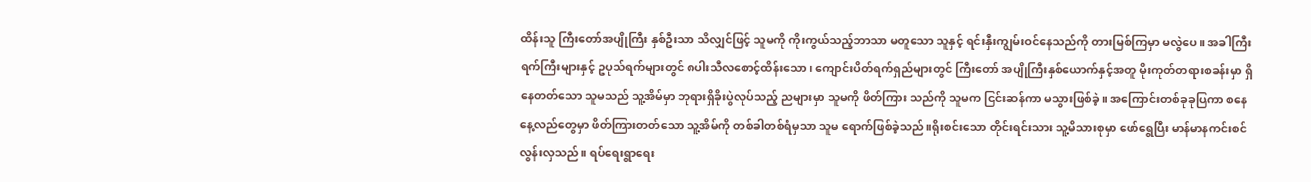ထိန်းသူ ကြီးတော်အပျိုကြီး နှစ်ဦးသာ သိလျှင်ဖြင့် သူမကို ကိုးကွယ်သည့်ဘာသာ မတူသော သူနှင့် ရင်းနှီးကျွမ်းဝင်နေသည်ကို တားမြစ်ကြမှာ မလွဲပေ။ အခါကြီးရက်ကြီးများနှင့် ဥပုသ်ရက်များတွင် ၈ပါးသီလစောင့်ထိန်းသော၊ ကျောင်းပိတ်ရက်ရှည်များတွင် ကြီးတော် အပျိုကြီးနှစ်ယောက်နှင့်အတူ မိုးကုတ်တရားစခန်းမှာ ရှိနေတတ်သော သူမသည် သူ့အိမ်မှာ ဘုရားရှိခိုးပွဲလုပ်သည့် ညများမှာ သူမကို ဖိတ်ကြား သည်ကို သူမက ငြင်းဆန်ကာ မသွားဖြစ်ခဲ့။ အကြောင်းတစ်ခုခုပြကာ စနေနေ့လည်တွေမှာ ဖိတ်ကြားတတ်သော သူ့အိမ်ကို တစ်ခါတစ်ရံမှသာ သူမ ရောက်ဖြစ်ခဲ့သည်။ရိုးစင်းသော တိုင်းရင်းသား သူ့မိသားစုမှာ ဖော်ရွေပြီး မာန်မာနကင်းစင်လွန်းလှသည်။ ရပ်ရေးရွာရေး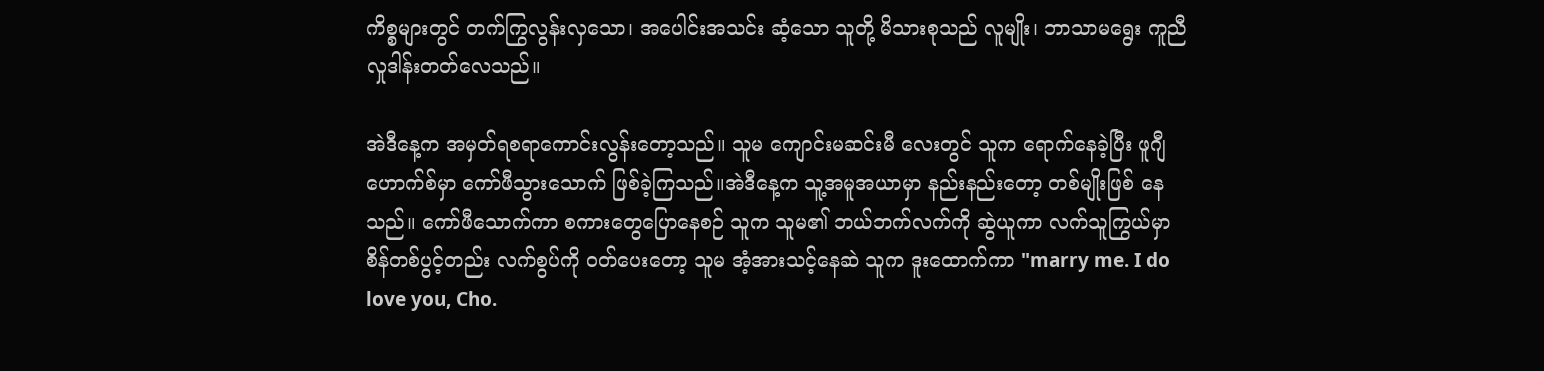ကိစ္စများတွင် တက်ကြွလွန်းလှသော၊ အပေါင်းအသင်း ဆံ့သော သူတို့ မိသားစုသည် လူမျိုး၊ ဘာသာမရွေး ကူညီလှုဒါန်းတတ်လေသည်။

အဲဒီနေ့က အမှတ်ရစရာကောင်းလွန်းတော့သည်။ သူမ ကျောင်းမဆင်းမီ လေးတွင် သူက ရောက်နေခဲ့ပြီး ဖူဂျီဟောက်စ်မှာ ကော်ဖီသွားသောက် ဖြစ်ခဲ့ကြသည်။အဲဒီနေ့က သူ့အမူအယာမှာ နည်းနည်းတော့ တစ်မျိုးဖြစ် နေသည်။ ကော်ဖီသောက်ကာ စကားတွေပြောနေစဉ် သူက သူမ၏ ဘယ်ဘက်လက်ကို ဆွဲယူကာ လက်သူကြွယ်မှာ စိန်တစ်ပွင့်တည်း လက်စွပ်ကို ဝတ်ပေးတော့ သူမ အံ့အားသင့်နေဆဲ သူက ဒူးထောက်ကာ "marry me. I do love you, Cho.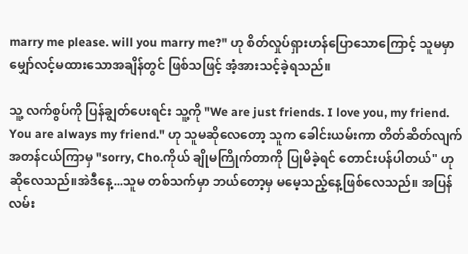marry me please. will you marry me?" ဟု စိတ်လှုပ်ရှားဟန်ပြောသောကြောင့် သူမမှာ မျှော်လင့်မထားသောအချိန်တွင် ဖြစ်သဖြင့် အံ့အားသင့်ခဲ့ရသည်။

သူ့ လက်စွပ်ကို ပြန်ချွတ်ပေးရင်း သူ့ကို "We are just friends. I love you, my friend. You are always my friend." ဟု သူမဆိုလေတော့ သူက ခေါင်းယမ်းကာ တိတ်ဆိတ်လျက် အတန်ငယ်ကြာမှ "sorry, Cho.ကိုယ် ချိုမကြိုက်တာကို ပြုမိခဲ့ရင် တောင်းပန်ပါတယ်" ဟုဆိုလေသည်။အဲဒီနေ့...သူမ တစ်သက်မှာ ဘယ်တော့မှ မမေ့သည့်နေ့ဖြစ်လေသည်။ အပြန်လမ်း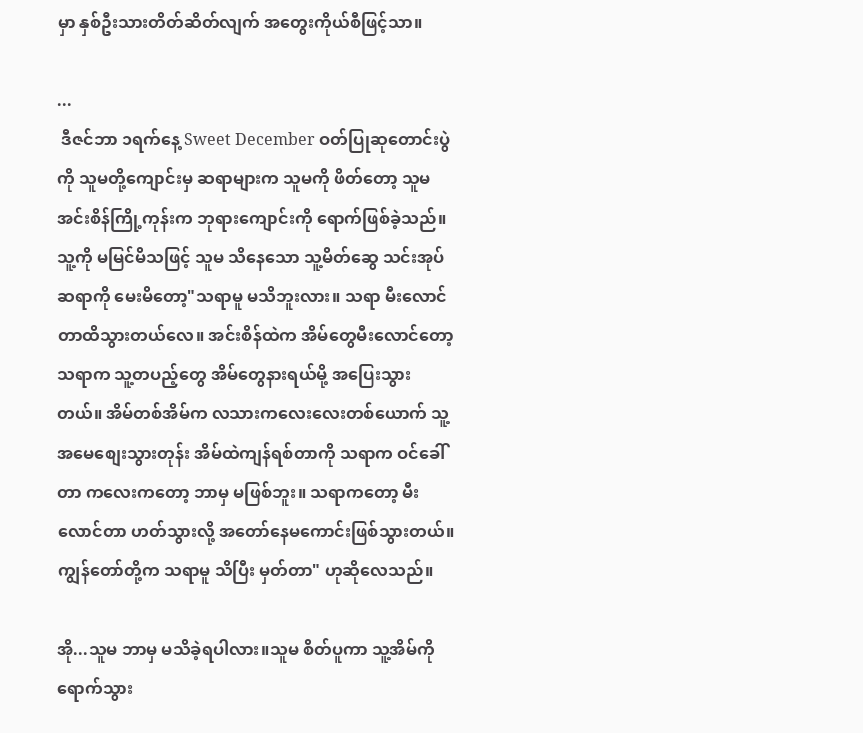မှာ နှစ်ဦးသားတိတ်ဆိတ်လျက် အတွေးကိုယ်စီဖြင့်သာ။

...
 ဒီဇင်ဘာ ၁ရက်နေ့ Sweet December ဝတ်ပြုဆုတောင်းပွဲကို သူမတို့ကျောင်းမှ ဆရာများက သူမကို ဖိတ်တော့ သူမ အင်းစိန်ကြို့ကုန်းက ဘုရားကျောင်းကို ရောက်ဖြစ်ခဲ့သည်။ သူ့ကို မမြင်မိသဖြင့် သူမ သိနေသော သူ့မိတ်ဆွေ သင်းအုပ်ဆရာကို မေးမိတော့"သရာမူ မသိဘူးလား။ သရာ မီးလောင်တာထိသွားတယ်လေ။ အင်းစိန်ထဲက အိမ်တွေမီးလောင်တော့ သရာက သူ့တပည့်တွေ အိမ်တွေနားရယ်မို့ အပြေးသွားတယ်။ အိမ်တစ်အိမ်က လသားကလေးလေးတစ်ယောက် သူ့အမေစျေးသွားတုန်း အိမ်ထဲကျန်ရစ်တာကို သရာက ဝင်ခေါ်တာ ကလေးကတော့ ဘာမှ မဖြစ်ဘူး။ သရာကတော့ မီးလောင်တာ ဟတ်သွားလို့ အတော်နေမကောင်းဖြစ်သွားတယ်။ ကျွန်တော်တို့က သရာမူ သိပြီး မှတ်တာ" ဟုဆိုလေသည်။

အို...သူမ ဘာမှ မသိခဲ့ရပါလား။သူမ စိတ်ပူကာ သူ့အိမ်ကို ရောက်သွား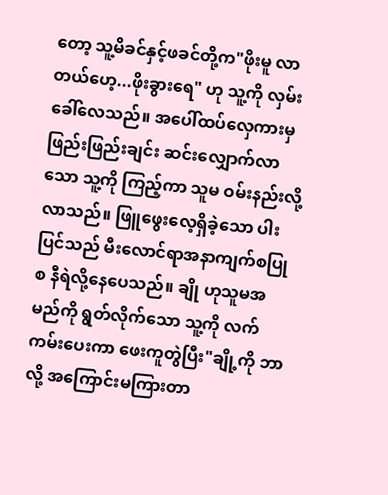တော့ သူ့မိခင်နှင့်ဖခင်တို့က"ဖိုးမူ လာတယ်ဟေ့...ဖိုးခွားရေ" ဟု သူ့ကို လှမ်းခေါ်လေသည်။ အပေါ်ထပ်လှေကားမှ ဖြည်းဖြည်းချင်း ဆင်းလျှောက်လာသော သူ့ကို ကြည့်ကာ သူမ ဝမ်းနည်းလို့လာသည်။ ဖြူဖွေးလေ့ရှိခဲ့သော ပါးပြင်သည် မီးလောင်ရာအနာကျက်စပြုစ နီရဲလို့နေပေသည်။ ချို ဟုသူမအမည်ကို ရွတ်လိုက်သော သူ့ကို လက်ကမ်းပေးကာ ဖေးကူတွဲပြီး"ချို့ကို ဘာလို့ အကြောင်းမကြားတာ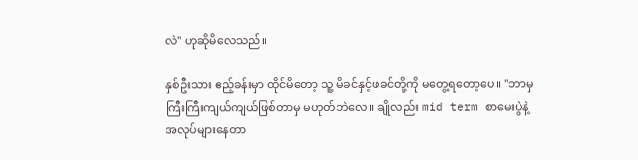လဲ" ဟုဆိုမိလေသည်။

နှစ်ဦးသား ဧည့်ခန်းမှာ ထိုင်မိတော့ သူ့ မိခင်နှင့်ဖခင်တို့ကို မတွေ့ရတော့ပေ။ "ဘာမှ ကြီးကြီးကျယ်ကျယ်ဖြစ်တာမှ မဟုတ်ဘဲလေ။ ချိုလည်း mid term စာမေးပွဲနဲ့ အလုပ်များနေတာ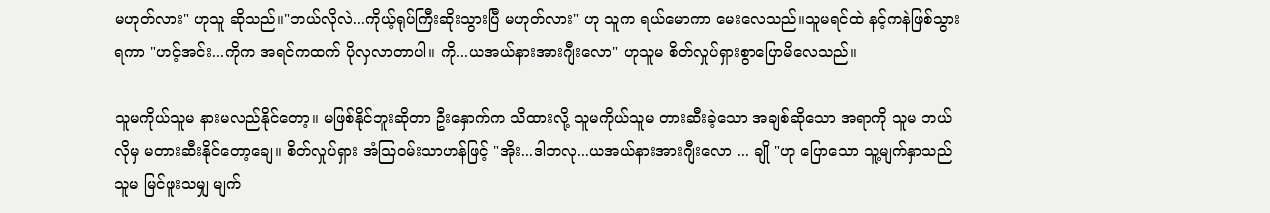မဟုတ်လား" ဟုသူ ဆိုသည်။"ဘယ်လိုလဲ...ကိုယ့်ရုပ်ကြီးဆိုးသွားပြီ မဟုတ်လား" ဟု သူက ရယ်မောကာ မေးလေသည်။သူမရင်ထဲ နင့်ကနဲဖြစ်သွားရကာ "ဟင့်အင်း...ကိုက အရင်ကထက် ပိုလှလာတာပါ။ ကို...ယအယ်နားအားဂျီးလော" ဟုသူမ စိတ်လှုပ်ရှားစွာပြောမိလေသည်။

သူမကိုယ်သူမ နားမလည်နိုင်တော့။ မဖြစ်နိုင်ဘူးဆိုတာ ဦးနှောက်က သိထားလို့ သူမကိုယ်သူမ တားဆီးခဲ့သော အချစ်ဆိုသော အရာကို သူမ ဘယ်လိုမှ မတားဆီးနိုင်တော့ချေ။ စိတ်လှုပ်ရှား အံသြဝမ်းသာဟန်ဖြင့် "အိုး...ဒါဘလု...ယအယ်နားအားဂျီးလော ... ချို "ဟု ပြောသော သူ့မျက်နှာသည် သူမ မြင်ဖူးသမျှ မျက်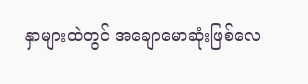နှာများထဲတွင် အချောမောဆုံးဖြစ်လေ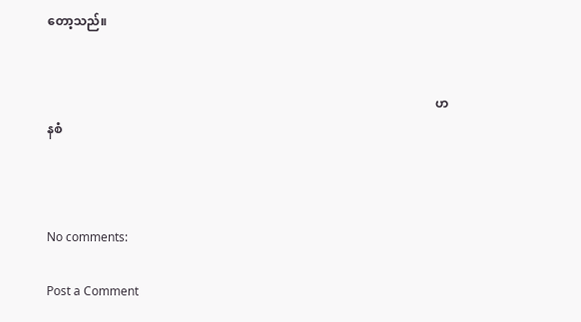တော့သည်။


                                                                                                                            ဟနစံ



No comments:

Post a Comment